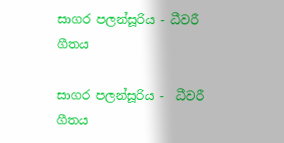සාගර පලන්සූරිය - ධීවරී ගීතය

සාගර පලන්සූරිය -  ධීවරී ගීතය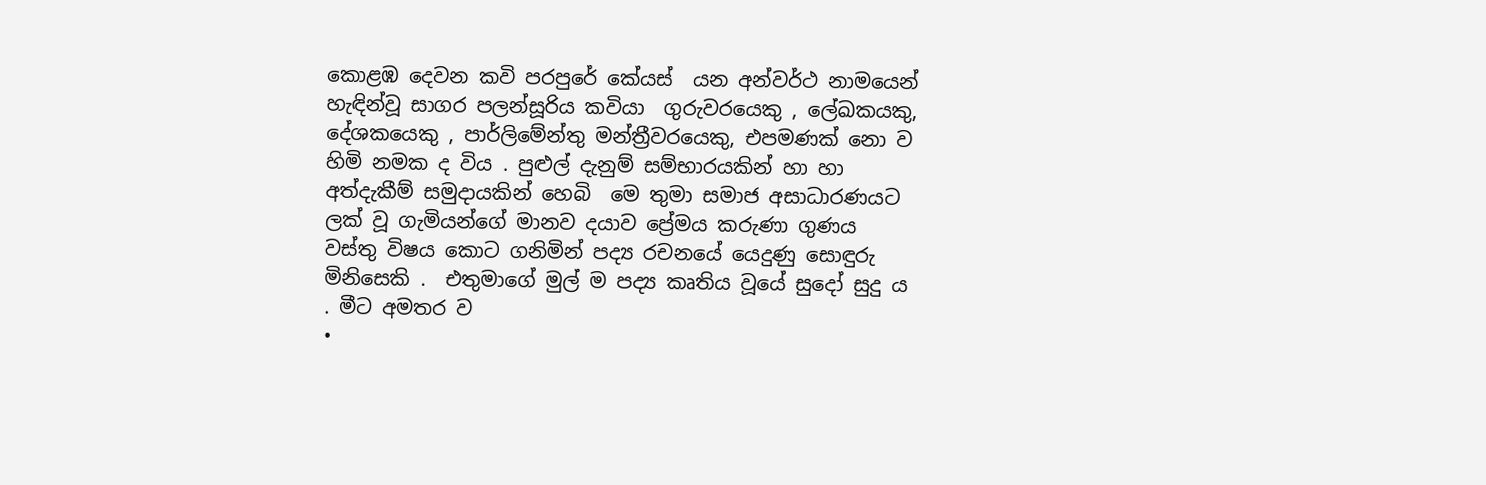කොළඹ දෙවන කවි පරපුරේ කේයස්  යන අන්වර්ථ නාමයෙන් හැඳින්වූ සාගර පලන්සූරිය කවියා  ගුරුවරයෙකු , ලේඛකයකු, දේශකයෙකු , පාර්ලිමේන්තු මන්ත්‍රීවරයෙකු, එපමණක් නො ව හිමි නමක ද විය . පුළුල් දැනුම් සම්භාරයකින් හා හා අත්දැකීම් සමුදායකින් හෙබි  මෙ තුමා සමාජ අසාධාරණයට ලක් වූ ගැමියන්ගේ මානව දයාව ප්‍රේමය කරුණා ගුණය වස්තු විෂය කොට ගනිමින් පද්‍ය රචනයේ යෙදුණු සොඳුරු මිනිසෙකි .  එතුමාගේ මුල් ම පද්‍ය කෘතිය වූයේ සුදෝ සුදු ය . මීට අමතර ව
•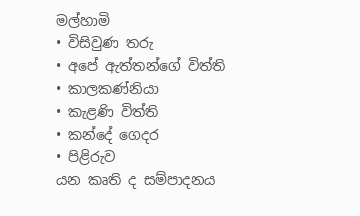මල්හාමි
• විසිවුණ තරු
• අපේ ඇත්තන්ගේ විත්ති
• කාලකණ්නියා
• කැළණි විත්ති
• කන්දේ ගෙදර
• පිළිරුව
යන කෘති ද සම්පාදනය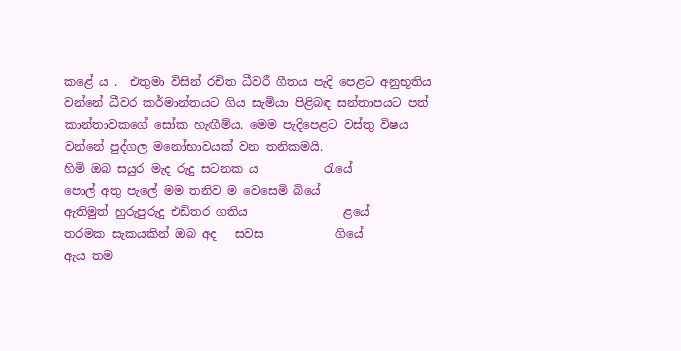කළේ ය .  එතුමා විසින් රචිත ධීවරී ගීතය පැදි පෙළට අනුභූතිය වන්නේ ධීවර කර්මාන්තයට ගිය සැමියා පිළිබඳ සන්තාපයට පත් කාන්තාවකගේ සෝක හැඟීම්ය. මෙම පැදිපෙළට වස්තු විෂය වන්නේ පුද්ගල මනෝභාවයක් වන තනිකමයි.
හිමි ඔබ සයුර මැද රුදු සටනක ය           රැයේ
පොල් අතු පැලේ මම තනිව ම වෙසෙමි බියේ
ඇතිමුත් හුරුපුරුදු එඩිතර ගතිය                ළයේ
තරමක සැකයකින් ඔබ අද   සවස            ගියේ
ඇය තම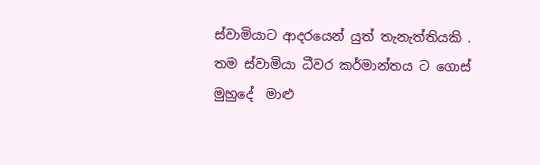ස්වාමියාට ආදරයෙන් යුත් තැනැත්තියකි .  තම ස්වාමියා ධීවර කර්මාන්තය ට ගොස් මුහුදේ  මාළු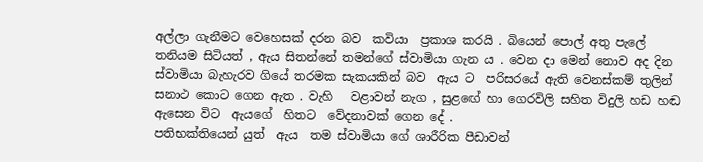අල්ලා ගැනීමට වෙහෙසක් දරන බව  කවියා  ප්‍රකාශ කරයි . බියෙන් පොල් අතු පැලේ තනියම සිටියත් , ඇය සිතන්නේ තමන්ගේ ස්වාමියා ගැන ය . වෙන දා මෙන් නොව අද දින ස්වාමියා බැහැරව ගියේ තරමක සැකයකින් බව  ඇය ට  පරිසරයේ ඇති වෙනස්කම් තුලින් සනාථ කොට ගෙන ඇත . වැහි   වළාවන් නැග , සුළඟේ හා ගෙරවිලි සහිත විදුලි හඩ හඬ ඇසෙන විට  ඇයගේ  හිතට  වේදනාවක් ගෙන දේ .
පතිභක්තියෙන් යුත්  ඇය  තම ස්වාමියා ගේ ශාරීරික පීඩාවන්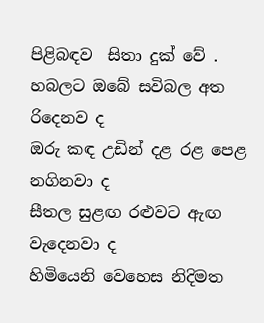පිළිබඳව  සිතා දුක් වේ .
හබලට ඔබේ සවිබල අත              රිදෙනව ද
ඔරු කඳ උඩින් දළ රළ පෙළ        නගිනවා ද
සීතල සුළඟ රළුවට ඇඟ              වැදෙනවා ද
හිමියෙනි වෙහෙස නිදිමත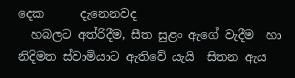දෙක      දැනෙනවද
  හබලට අත්රිදීම, සීත සුළං ඇගේ වැදීම  හා නිදිමත ස්වාමියාට ඇතිවේ යැයි  සිතන ඇය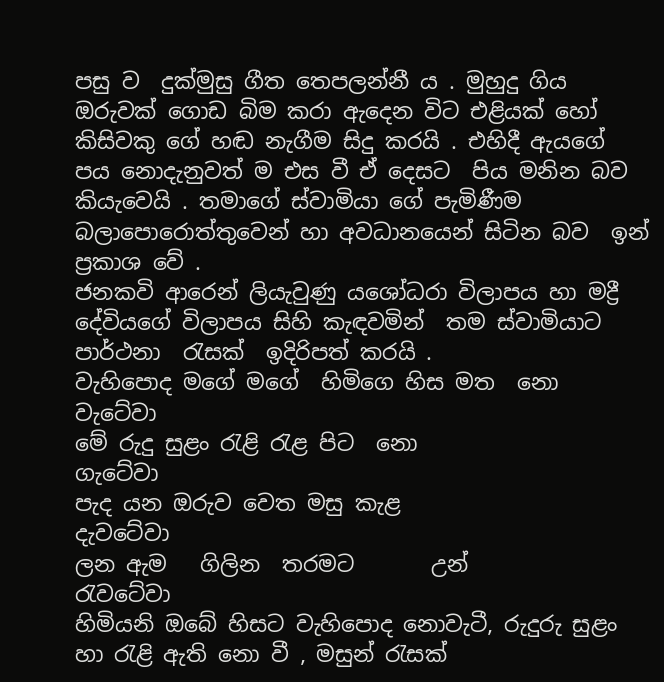පසු ව  දුක්මුසු ගීත තෙපලන්නී ය . මුහුදු ගිය ඔරුවක් ගොඩ බිම කරා ඇදෙන විට එළියක් හෝ කිසිවකු ගේ හඬ නැගීම සිදු කරයි . එහිදී ඇයගේ පය නොදැනුවත් ම එස වී ඒ දෙසට  පිය මනින බව කියැවෙයි . තමාගේ ස්වාමියා ගේ පැමිණීම බලාපොරොත්තුවෙන් හා අවධානයෙන් සිටින බව  ඉන්  ප්‍රකාශ වේ .
ජනකවි ආරෙන් ලියැවුණු යශෝධරා විලාපය හා මද්‍රී දේවියගේ විලාපය සිහි කැඳවමින්  තම ස්වාමියාට  පාර්ථනා  රැසක්  ඉදිරිපත් කරයි .
වැහිපොද මගේ මගේ  හිමිගෙ හිස මත  නො      වැටේවා
මේ රුදු සුළං රැළි රැළ පිට  නො                                   ගැටේවා
පැද යන ඔරුව වෙත මසු කැළ                                 දැවටේවා
ලන ඇම   ගිලින  තරමට       උන්                            රැවටේවා
හිමියනි ඔබේ හිසට වැහිපොද නොවැටී, රුදුරු සුළං හා රැළි ඇති නො වී , මසුන් රැසක්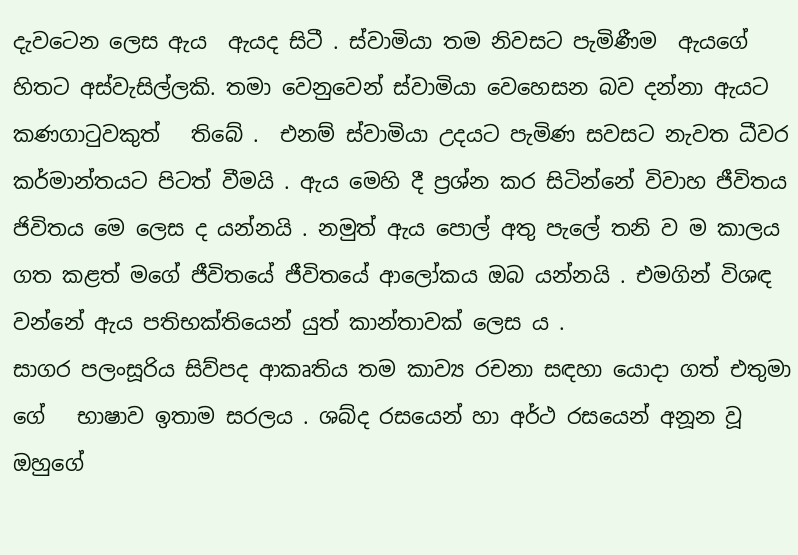දැවටෙන ලෙස ඇය  ඇයද සිටී . ස්වාමියා තම නිවසට පැමිණීම  ඇයගේ හිතට අස්වැසිල්ලකි. තමා වෙනුවෙන් ස්වාමියා වෙහෙසන බව දන්නා ඇයට කණගාටුවකුත්   තිබේ .  එනම් ස්වාමියා උදයට පැමිණ සවසට නැවත ධීවර කර්මාන්තයට පිටත් වීමයි . ඇය මෙහි දී ප්‍රශ්න කර සිටින්නේ විවාහ ජීවිතය ජිවිතය මෙ ලෙස ද යන්නයි . නමුත් ඇය පොල් අතු පැලේ තනි ව ම කාලය ගත කළත් මගේ ජීවිතයේ ජීවිතයේ ආලෝකය ඔබ යන්නයි . එමගින් විශඳ වන්නේ ඇය පතිභක්තියෙන් යුත් කාන්තාවක් ලෙස ය .
සාගර පලංසූරිය සිව්පද ආකෘතිය තම කාව්‍ය රචනා සඳහා යොදා ගත් එතුමා ගේ   භාෂාව ඉතාම සරලය . ශබ්ද රසයෙන් හා අර්ථ රසයෙන් අනූන වූ ඔහුගේ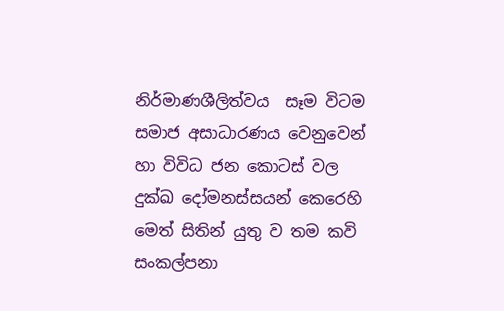නිර්මාණශීලිත්වය  සෑම විටම සමාජ අසාධාරණය වෙනුවෙන් හා විවිධ ජන කොටස් වල දුක්ඛ දෝමනස්සයන් කෙරෙහි මෙත් සිතින් යුතු ව තම කවි සංකල්පනා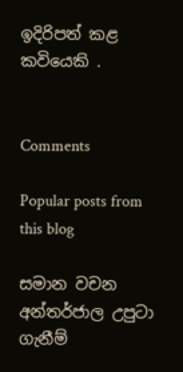ඉදිරිපත් කළ කවියෙකි .


Comments

Popular posts from this blog

සමාන වචන අන්තර්ජාල උපුටා ගැනීම්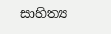සාහිත්‍ය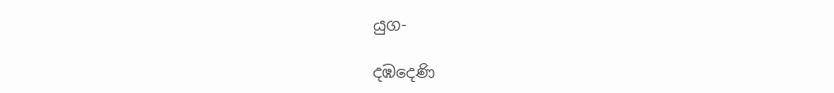යුග-

දඹදෙණි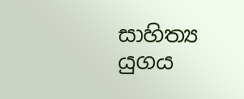සාහිත්‍ය යුගය